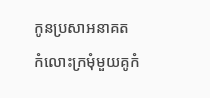កូនប្រសាអនាគត
កំលោះក្រមុំមួយគូកំ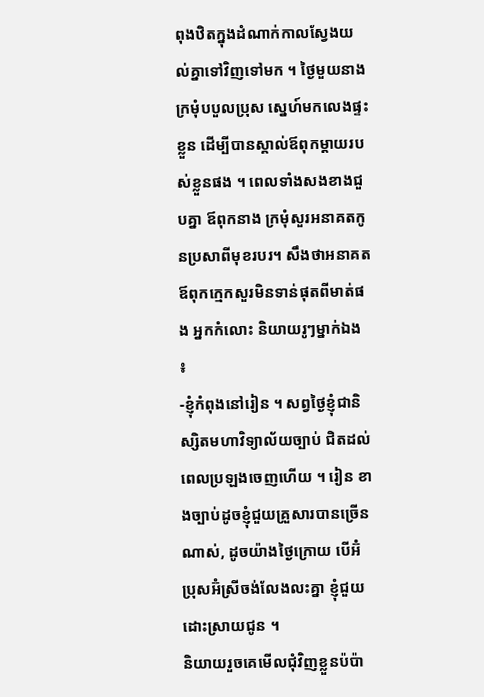ពុងឋិតក្នុងដំណាក់កាលស្វែងយល់គ្នាទៅវិញទៅមក ។ ថ្ងៃមួយនាងក្រមុំបបួលប្រុស ស្នេហ៍មកលេងផ្ទះខ្លួន ដើម្បីបានស្គាល់ឪពុកម្ដាយរបស់ខ្លួនផង ។ ពេលទាំងសងខាងជួបគ្នា ឪពុកនាង ក្រមុំសួរអនាគតកូនប្រសាពីមុខរបរ។ សឹងថាអនាគតឪពុកក្មេកសួរមិនទាន់ផុតពីមាត់ផង អ្នកកំលោះ និយាយរូៗម្នាក់ឯង ៖
-ខ្ញុំកំពុងនៅរៀន ។ សព្វថ្ងៃខ្ញុំជានិស្សិតមហាវិទ្យាល័យច្បាប់ ជិតដល់ពេលប្រឡងចេញហើយ ។ រៀន ខាងច្បាប់ដូចខ្ញុំជួយគ្រួសារបានច្រើនណាស់, ដូចយ៉ាងថ្ងៃក្រោយ បើអ៊ំប្រុសអ៊ំស្រីចង់លែងលះគ្នា ខ្ញុំជួយ ដោះស្រាយជូន ។
និយាយរួចគេមើលជុំវិញខ្លួនប៉ប៉ា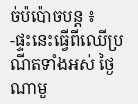ច់ប៉ប៉ោចបន្ដ ៖
-ផ្ទះនេះធ្វើពីឈើប្រណីតទាំងអស់ ថ្ងៃណាមួ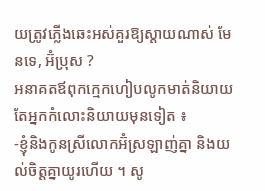យត្រូវភ្លើងឆេះអស់គួរឱ្យស្ដាយណាស់ មែនទេ, អ៊ំប្រុស ?
អនាគតឪពុកក្មេកហៀបលូកមាត់និយាយ តែអ្នកកំលោះនិយាយមុនទៀត ៖
-ខ្ញុំនិងកូនស្រីលោកអ៊ំស្រឡាញ់គ្នា និងយល់ចិត្ដគ្នាយូរហើយ ។ សូ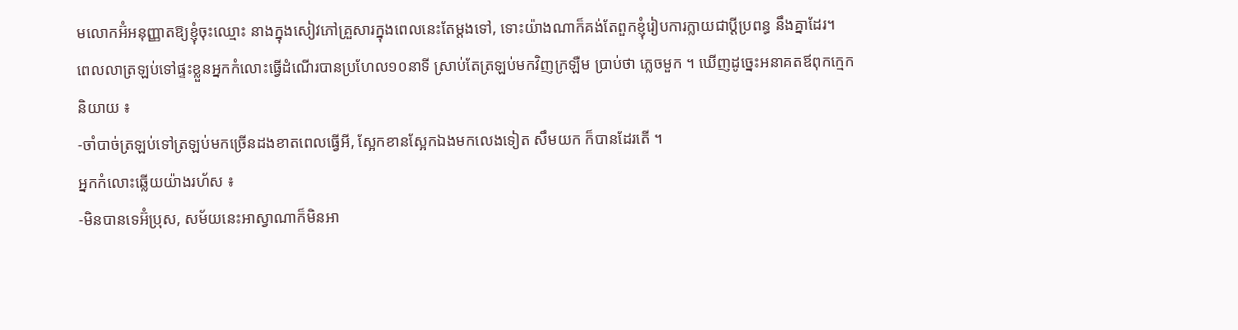មលោកអ៊ំអនុញ្ញាតឱ្យខ្ញុំចុះឈ្មោះ នាងក្នុងសៀវភៅគ្រួសារក្នុងពេលនេះតែម្ដងទៅ, ទោះយ៉ាងណាក៏គង់តែពួកខ្ញុំរៀបការក្លាយជាប្ដីប្រពន្ធ នឹងគ្នាដែរ។
ពេលលាត្រឡប់ទៅផ្ទះខ្លួនអ្នកកំលោះធ្វើដំណើរបានប្រហែល១០នាទី ស្រាប់តែត្រឡប់មកវិញក្រឡឺម ប្រាប់ថា ភ្លេចមួក ។ ឃើញដូច្នេះអនាគតឪពុកក្មេកនិយាយ ៖
-ចាំបាច់ត្រឡប់ទៅត្រឡប់មកច្រើនដងខាតពេលធ្វើអី, ស្អែកខានស្អែកឯងមកលេងទៀត សឹមយក ក៏បានដែរតើ ។
អ្នកកំលោះឆ្លើយយ៉ាងរហ័ស ៖
-មិនបានទេអ៊ំប្រុស, សម័យនេះអាស្វាណាក៏មិនអា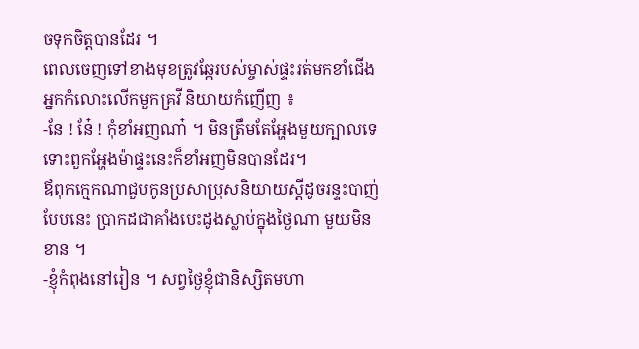ចទុកចិត្ដបានដែរ ។
ពេលចេញទៅខាងមុខត្រូវឆ្កែរបស់ម្ចាស់ផ្ទះរត់មកខាំជើង អ្នកកំលោះលើកមួកគ្រវី និយាយកំញើញ ៖
-នែ ! នែ៎ ! កុំខាំអញណា៎ ។ មិនត្រឹមតែអ្ហែងមួយក្បាលទេ ទោះពួកអ្ហែងម៉ាផ្ទះនេះក៏ខាំអញមិនបានដែរ។
ឪពុកក្មេកណាជួបកូនប្រសាប្រុសនិយាយស្ដីដូចរន្ទះបាញ់បែបនេះ ប្រាកដជាគាំងបេះដូងស្លាប់ក្នុងថ្ងៃណា មួយមិនខាន ។
-ខ្ញុំកំពុងនៅរៀន ។ សព្វថ្ងៃខ្ញុំជានិស្សិតមហា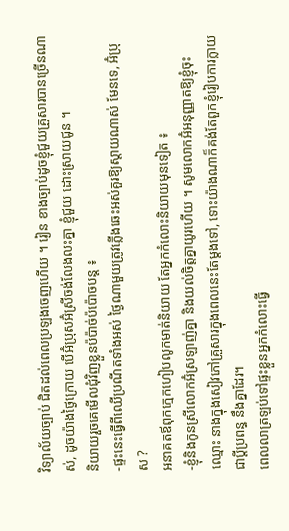វិទ្យាល័យច្បាប់ ជិតដល់ពេលប្រឡងចេញហើយ ។ រៀន ខាងច្បាប់ដូចខ្ញុំជួយគ្រួសារបានច្រើនណាស់, ដូចយ៉ាងថ្ងៃក្រោយ បើអ៊ំប្រុសអ៊ំស្រីចង់លែងលះគ្នា ខ្ញុំជួយ ដោះស្រាយជូន ។
និយាយរួចគេមើលជុំវិញខ្លួនប៉ប៉ាច់ប៉ប៉ោចបន្ដ ៖
-ផ្ទះនេះធ្វើពីឈើប្រណីតទាំងអស់ ថ្ងៃណាមួយត្រូវភ្លើងឆេះអស់គួរឱ្យស្ដាយណាស់ មែនទេ, អ៊ំប្រុស ?
អនាគតឪពុកក្មេកហៀបលូកមាត់និយាយ តែអ្នកកំលោះនិយាយមុនទៀត ៖
-ខ្ញុំនិងកូនស្រីលោកអ៊ំស្រឡាញ់គ្នា និងយល់ចិត្ដគ្នាយូរហើយ ។ សូមលោកអ៊ំអនុញ្ញាតឱ្យខ្ញុំចុះឈ្មោះ នាងក្នុងសៀវភៅគ្រួសារក្នុងពេលនេះតែម្ដងទៅ, ទោះយ៉ាងណាក៏គង់តែពួកខ្ញុំរៀបការក្លាយជាប្ដីប្រពន្ធ នឹងគ្នាដែរ។
ពេលលាត្រឡប់ទៅផ្ទះខ្លួនអ្នកកំលោះធ្វើ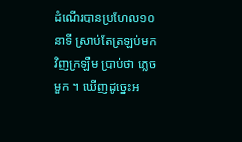ដំណើរបានប្រហែល១០នាទី ស្រាប់តែត្រឡប់មកវិញក្រឡឺម ប្រាប់ថា ភ្លេចមួក ។ ឃើញដូច្នេះអ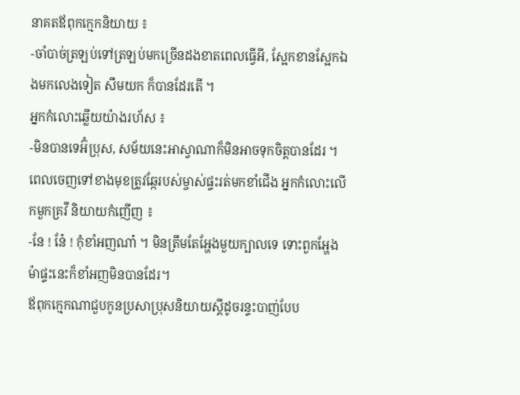នាគតឪពុកក្មេកនិយាយ ៖
-ចាំបាច់ត្រឡប់ទៅត្រឡប់មកច្រើនដងខាតពេលធ្វើអី, ស្អែកខានស្អែកឯងមកលេងទៀត សឹមយក ក៏បានដែរតើ ។
អ្នកកំលោះឆ្លើយយ៉ាងរហ័ស ៖
-មិនបានទេអ៊ំប្រុស, សម័យនេះអាស្វាណាក៏មិនអាចទុកចិត្ដបានដែរ ។
ពេលចេញទៅខាងមុខត្រូវឆ្កែរបស់ម្ចាស់ផ្ទះរត់មកខាំជើង អ្នកកំលោះលើកមួកគ្រវី និយាយកំញើញ ៖
-នែ ! នែ៎ ! កុំខាំអញណា៎ ។ មិនត្រឹមតែអ្ហែងមួយក្បាលទេ ទោះពួកអ្ហែងម៉ាផ្ទះនេះក៏ខាំអញមិនបានដែរ។
ឪពុកក្មេកណាជួបកូនប្រសាប្រុសនិយាយស្ដីដូចរន្ទះបាញ់បែប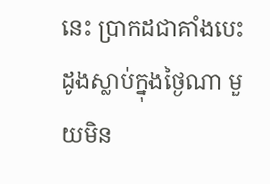នេះ ប្រាកដជាគាំងបេះដូងស្លាប់ក្នុងថ្ងៃណា មួយមិន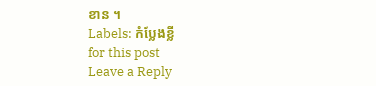ខាន ។
Labels: កំប្លែងខ្លី
for this post
Leave a Reply